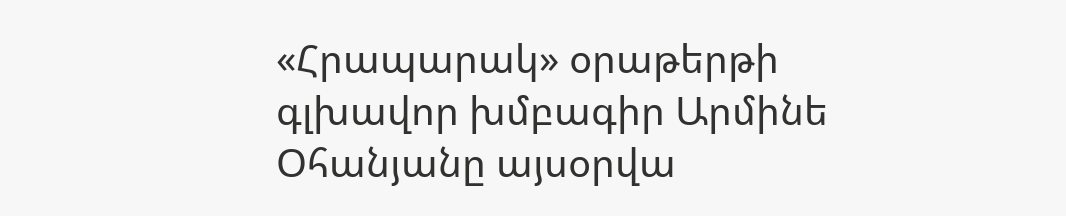«Հրապարակ» օրաթերթի գլխավոր խմբագիր Արմինե Օհանյանը այսօրվա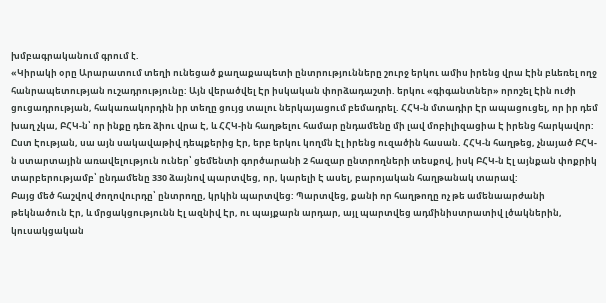խմբագրականում գրում է.
«Կիրակի օրը Արարատում տեղի ունեցած քաղաքապետի ընտրությունները շուրջ երկու ամիս իրենց վրա Էին բևեռել ողջ հանրապետության ուշադրությունը: Այն վերածվել Էր իսկական փորձադաշտի. երկու «գիգանտներ» որոշել Էին ուժի ցուցադրության, հակառակորդին իր տեղը ցույց տալու ներկայացում բեմադրել. ՀՀԿ-ն մտադիր Էր ապացուցել, որ իր դեմ խաղ չկա, ԲՀԿ-ն՝ որ ինքը դեռ ձիու վրա Է, և ՀՀԿ-ին հաղթելու համար ընդամենը մի լավ մոբիլիզացիա Է իրենց հարկավոր: Ըստ Էության, սա այն սակավաթիվ դեպքերից Էր, երբ երկու կողմն Էլ իրենց ուզածին հասան. ՀՀԿ-ն հաղթեց, չնայած ԲՀԿ-ն ստարտային առավելություն ուներ՝ ցեմենտի գործարանի 2 հազար ընտրողների տեսքով, իսկ ԲՀԿ-ն Էլ այնքան փոքրիկ տարբերությամբ՝ ընդամենը 330 ձայնով պարտվեց, որ, կարելի Է ասել, բարոյական հաղթանակ տարավ:
Բայց մեծ հաշվով ժողովուրդը՝ ընտրողը, կրկին պարտվեց: Պարտվեց, քանի որ հաղթողը ոչ թե ամենաարժանի թեկնածուն Էր, և մրցակցությունն Էլ ազնիվ Էր, ու պայքարն արդար, այլ պարտվեց ադմինիստրատիվ լծակներին, կուսակցական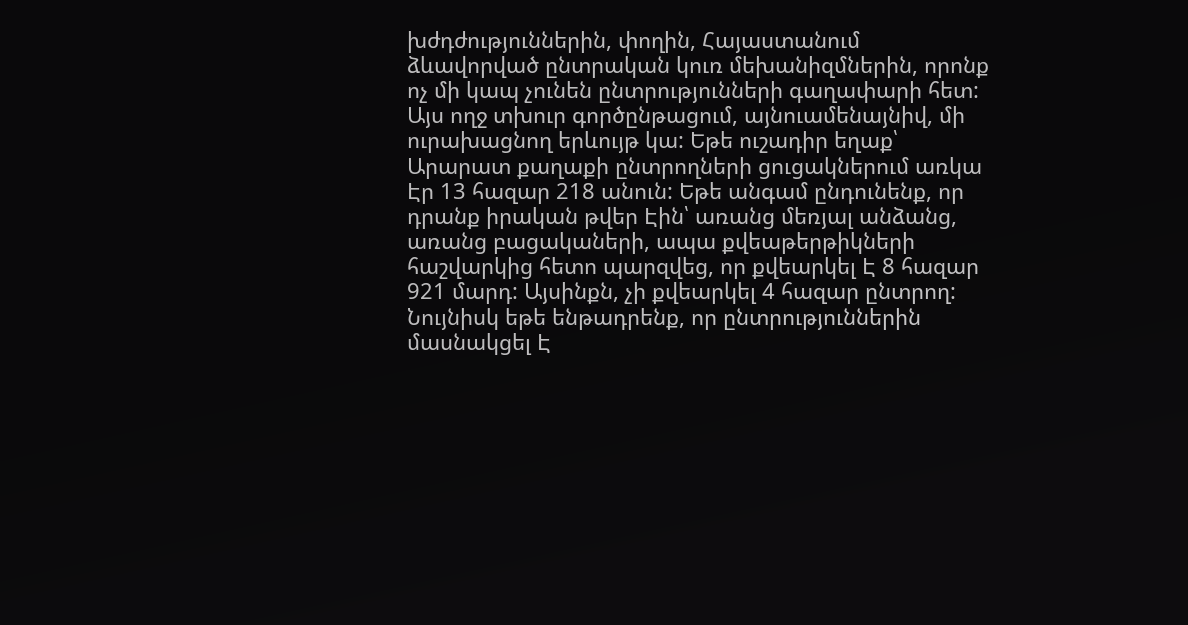խժդժություններին, փողին, Հայաստանում ձևավորված ընտրական կուռ մեխանիզմներին, որոնք ոչ մի կապ չունեն ընտրությունների գաղափարի հետ: Այս ողջ տխուր գործընթացում, այնուամենայնիվ, մի ուրախացնող երևույթ կա: Եթե ուշադիր եղաք՝ Արարատ քաղաքի ընտրողների ցուցակներում առկա Էր 13 հազար 218 անուն: Եթե անգամ ընդունենք, որ դրանք իրական թվեր Էին՝ առանց մեռյալ անձանց, առանց բացակաների, ապա քվեաթերթիկների հաշվարկից հետո պարզվեց, որ քվեարկել Է 8 հազար 921 մարդ: Այսինքն, չի քվեարկել 4 հազար ընտրող: Նույնիսկ եթե ենթադրենք, որ ընտրություններին մասնակցել Է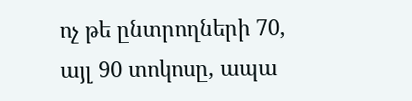ոչ թե ընտրողների 70, այլ 90 տոկոսը, ապա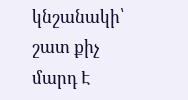կնշանակի՝ շատ քիչ մարդ Է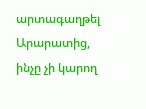արտագաղթել Արարատից, ինչը չի կարող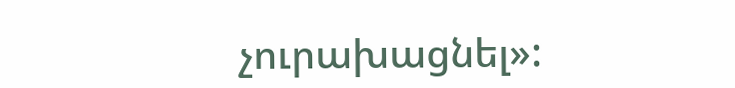չուրախացնել»: